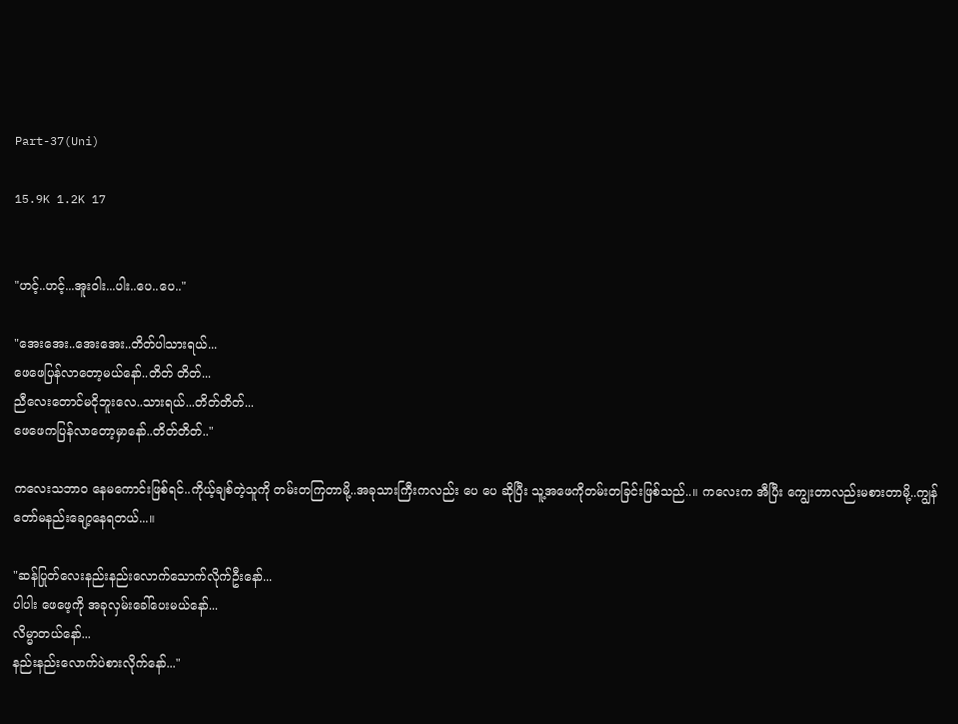Part-37(Uni)

15.9K 1.2K 17


"ဟင့်..ဟင့်...အူးဝါး...ပါး..ပေ..ပေ.."

"အေးအေး..အေးအေး..တိတ်ပါသားရယ်...
ဖေဖေပြန်လာတော့မယ်နော်..တိတ် တိတ်...
ညီလေးတောင်မငိုဘူးလေ..သားရယ်...တိတ်တိတ်...
ဖေဖေကပြန်လာတော့မှာနော်..တိတ်တိတ်.."

ကလေးသဘာဝ နေမကောင်းဖြစ်ရင်..ကိုယ့်ချစ်တဲ့သူကို တမ်းတကြတာမို့..အခုသားကြီးကလည်း ပေ ပေ ဆိုပြီး သူ့အဖေကိုတမ်းတခြင်းဖြစ်သည်..။ ကလေးက အီပြီး ကျွေးတာလည်းမစားတာမို့..ကျွန်တော်မနည်းချော့နေရတယ်...။

"ဆန်ပြုတ်လေးနည်းနည်းလောက်သောက်လိုက်ဦးနော်...
ပါပါး ဖေဖေ့ကို အခုလှမ်းခေါ်ပေးမယ်နော်...
လိမ္မာတယ်နော်...
နည်းနည်းလောက်ပဲစားလိုက်နော်..."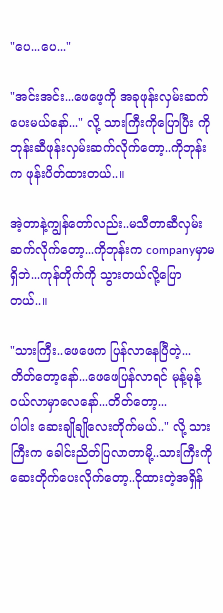"ပေ...ပေ..."

"အင်းအင်း...ဖေဖေ့ကို အခုဖုန်းလှမ်းဆက်ပေးမယ်နော်..." လို့ သားကြီးကိုပြောပြီး ကိုဘုန်းဆီဖုန်းလှမ်းဆက်လိုက်တော့..ကိုဘုန်းက ဖုန်းပိတ်ထားတယ်..။

အဲ့တာနဲ့ကျွန်တော်လည်း..မသီတာဆီလှမ်းဆက်လိုက်တော့...ကိုဘုန်းက companyမှာမရှိဘဲ...ကုန်တိုက်ကို သွားတယ်လို့ပြောတယ်..။

"သားကြီး..ဖေဖေက ပြန်လာနေပြီတဲ့...
တိတ်တော့နော်...ဖေဖေပြန်လာရင် မုန့်မုန့်ဝယ်လာမှာလေနော်...တိတ်တော့...
ပါပါး ဆေးချိုချိုလေးတိုက်မယ်.." လို့ သားကြီးက ခေါင်းညိတ်ပြလာတာမို့..သားကြီးကို ဆေးတိုက်ပေးလိုက်တော့..ငိုထားတဲ့အရှိန်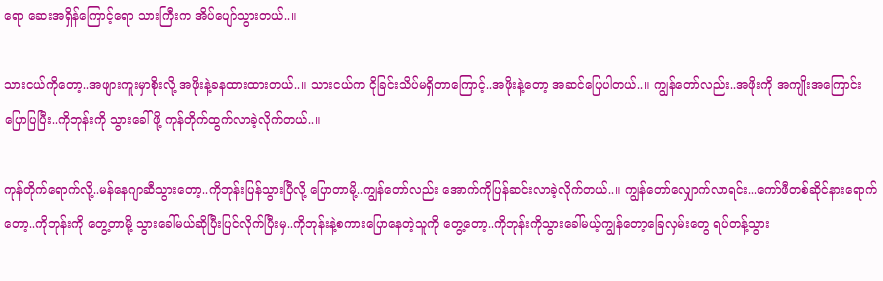ရော ဆေးအရှိန်ကြောင့်ရော သားကြီးက အိပ်ပျော်သွားတယ်..။

သားငယ်ကိုတော့..အဖျားကူးမှာစိုးလို့ အဖိုးနဲ့ခနထားထားတယ်..။ သားငယ်က ငိုခြင်းသိပ်မရှိတာကြောင့်..အဖိုးနဲ့တော့ အဆင်ပြေပါတယ်..။ ကျွန်တော်လည်း..အဖိုးကို အကျိုးအကြောင်းပြောပြပြီး..ကိုဘုန်းကို သွားခေါ်ဖို့ ကုန်တိုက်ထွက်လာခဲ့လိုက်တယ်..။

ကုန်တိုက်ရောက်လို့..မန်နေဂျာဆီသွားတော့..ကိုဘုန်းပြန်သွားပြီလို့ ပြောတာမို့..ကျွန်တော်လည်း အောက်ကိုပြန်ဆင်းလာခဲ့လိုက်တယ်..။ ကျွန်တော်လျှောက်လာရင်း...ကော်ဖီတစ်ဆိုင်နားရောက်တော့..ကိုဘုန်းကို တွေ့တာမို့ သွားခေါ်မယ်ဆိုပြီးပြင်လိုက်ပြီးမှ..ကိုဘုန်းနဲ့စကားပြောနေတဲ့သူကို တွေ့တော့..ကိုဘုန်းကိုသွားခေါ်မယ့်ကျွန်တော့ခြေလှမ်းတွေ ရပ်တန့်သွား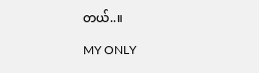တယ်..။

MY ONLY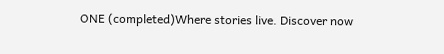ONE (completed)Where stories live. Discover now